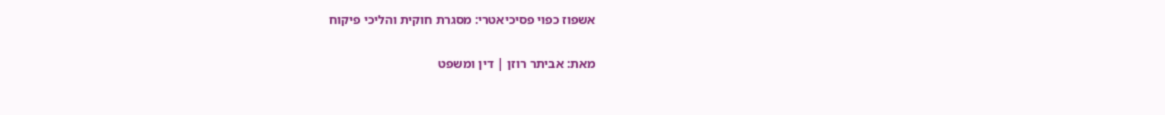אשפוז כפוי פסיכיאטרי: מסגרת חוקית והליכי פיקוח

מאת: אביתר רוזן | דין ומשפט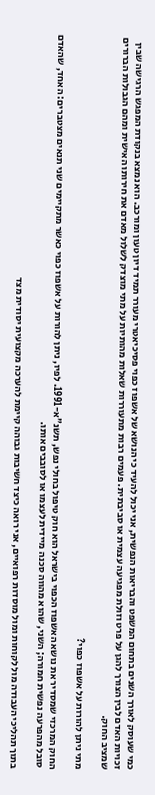כמי שעוסק לאורך השנים בתחום המשפט והבריאות הנפשית, אני יכול להעיד כי הנושא של אשפוז כפוי פסיכיאטרי מעורר תמיד דיון טעון ומורכב. הוא נמצא בנקודת המפגש הרגישה שבין זכויות האדם לבין הצורך להגן על פרט וזולת מפגיעה עצמית או סביבתית. פעמים רבות מתעוררות שאלות מהותיות על מתי מוצדק לשלול מאדם את חירותו האישית ומהם הגבולות הברורים שמציב החוק.

מתי ניתן להורות על אשפוז כפוי?

החוק המרכזי שמסדיר את נושא האשפוז הכפוי בישראל הוא חוק טיפול בחולי נפש, תשנ"א-1991. לפיו, ניתן להורות על אשפוז כפוי כאשר מתקיימים שני תנאים מצטברים: האחד, שהאדם סובל מהפרעה נפשית חמורה; השני, שהוא מהווה סכנה מיידית לעצמו או לסובבים אותו.

בתוך תהליכי העבודה מול לקוחות ומול מוסדות רפואיים, אני רואה כיצד חשיבות גבוהה קיימת להערכה מקצועית יסודית מצד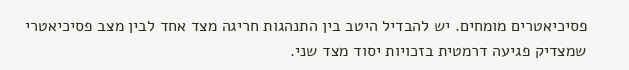פסיכיאטרים מומחים. יש להבדיל היטב בין התנהגות חריגה מצד אחד לבין מצב פסיכיאטרי שמצדיק פגיעה דרמטית בזכויות יסוד מצד שני.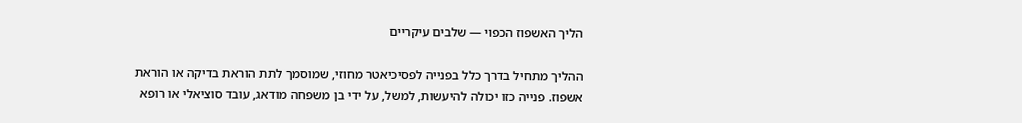הליך האשפוז הכפוי — שלבים עיקריים

ההליך מתחיל בדרך כלל בפנייה לפסיכיאטר מחוזי, שמוסמך לתת הוראת בדיקה או הוראת אשפוז. פנייה כזו יכולה להיעשות, למשל, על ידי בן משפחה מודאג, עובד סוציאלי או רופא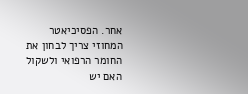אחר. הפסיכיאטר המחוזי צריך לבחון את החומר הרפואי ולשקול האם יש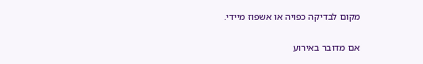מקום לבדיקה כפויה או אשפוז מיידי.

אם מדובר באירוע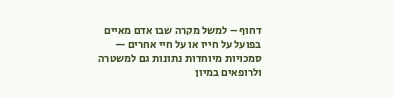דחוף – למשל מקרה שבו אדם מאיים בפועל על חייו או על חיי אחרים — סמכויות מיוחדות נתונות גם למשטרה ולרופאים במיון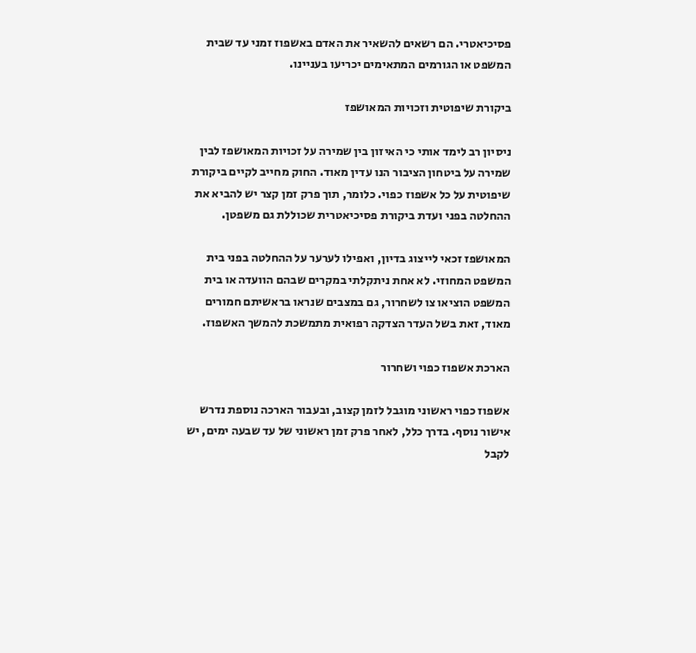פסיכיאטרי. הם רשאים להשאיר את האדם באשפוז זמני עד שבית המשפט או הגורמים המתאימים יכריעו בעניינו.

ביקורת שיפוטית וזכויות המאושפז

ניסיון רב לימד אותי כי האיזון בין שמירה על זכויות המאושפז לבין שמירה על ביטחון הציבור הנו עדין מאוד. החוק מחייב לקיים ביקורת שיפוטית על כל אשפוז כפוי. כלומר, תוך פרק זמן קצר יש להביא את ההחלטה בפני ועדת ביקורת פסיכיאטרית שכוללת גם משפטן.

המאושפז זכאי לייצוג בדיון, ואפילו לערער על ההחלטה בפני בית המשפט המחוזי. לא אחת ניתקלתי במקרים שבהם הוועדה או בית המשפט הוציאו צו לשחרור, גם במצבים שנראו בראשיתם חמורים מאוד, זאת בשל העדר הצדקה רפואית מתמשכת להמשך האשפוז.

הארכת אשפוז כפוי ושחרור

אשפוז כפוי ראשוני מוגבל לזמן קצוב, ובעבור הארכה נוספת נדרש אישור נוסף. בדרך כלל, לאחר פרק זמן ראשוני של עד שבעה ימים, יש לקבל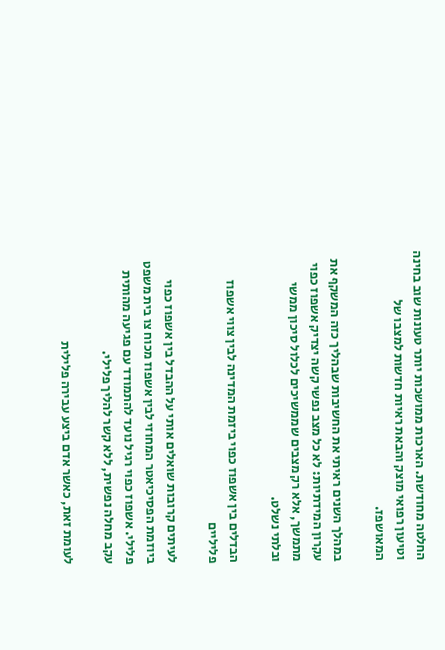החלטה מחודשת. הארכות ממושכות יותר טעונות שוב בחינה וטיעון רפואי מוצק והבאת ראיות חדשות למצבו של המאושפז.

במהלך השנים ראיתי את החשיבות שבהליך כזה המשקף את עקרון המידתיות: לא כל מצב נפשי קשה יצדיק אשפוז כפוי מתמשך, אלא רק מצבים שממשיכים לכלול סיכון ממשי ובלתי נשלט.

הבדלים בין אשפוז כפוי ביזמת המדינה לבין צווי אשפוז פליליים

לעיתים קרובות שואלים אותי על ההבדל בין אשפוז כפוי ביוזמת הפסיכיאטר המחוזי לבין אשפוז מכוח צו בית משפט פלילי. אשפוז כפוי רגיל נועד להתמודד עם פגיעה מהותית עקב מחלה נפשית, ללא קשר להליך פלילי.

לעומת זאת, כאשר אדם ביצע עבירה פלילית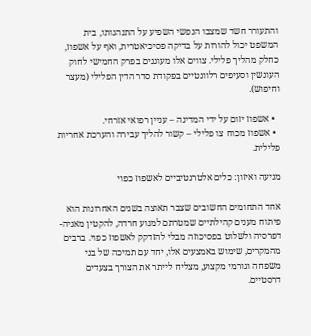והתעורר חשד שמצבו הנפשי השפיע על התנהגותו, בית המשפט יכול להורות על בדיקה פסיכיאטרית, ואף על אשפוז, כחלק מהליך פלילי. צווים אלו מעוגנים בפרק החמישי לחוק העונשין וסעיפים רלוונטיים בפקודת סדר הדין הפלילי (מעצר וחיפוש).

  • אשפוז יזום על ידי המדינה – עניין רפואי אזרחי.
  • אשפוז מכוח צו פלילי – קשור להליך עבירה והערכת אחריות פלילית.

מניעה ואיזון: כלים אלטרנטיביים לאשפוז כפוי

אחד התחומים החשובים שצבר תאוצה בשנים האחרונות הוא פיתוח מענים קהילתיים שמטרתם למנוע חרדה, להקטין מאניה-דפרסיה ולשלוט בפסיכוזה מבלי להזדקק לאשפוז כפוי. ברבים מהמקרים, שימוש באמצעים אלו, יחד עם תמיכה של בני משפחה וגורמי מקצוע, מצליח לייתר את הצורך בצעדים דרסטיים.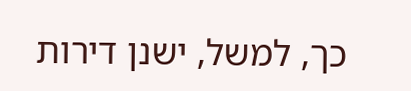כך, למשל, ישנן דירות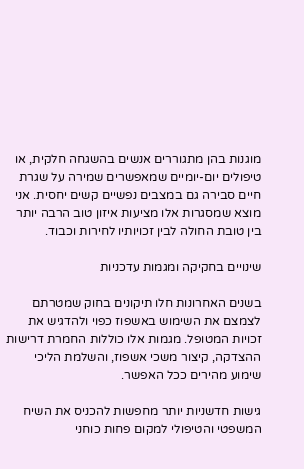מוגנות בהן מתגוררים אנשים בהשגחה חלקית, או טיפולים יום-יומיים שמאפשרים שמירה על שגרת חיים סבירה גם במצבים נפשיים קשים יחסית. אני מוצא שמסגרות אלו מציעות איזון טוב הרבה יותר בין טובת החולה לבין זכויותיו לחירות וכבוד.

שינויים בחקיקה ומגמות עדכניות

בשנים האחרונות חלו תיקונים בחוק שמטרתם לצמצם את השימוש באשפוז כפוי ולהדגיש את זכויות המטופל. מגמות אלו כוללות החמרת דרישות ההצדקה, קיצור משכי אשפוז, והשלמת הליכי שימוע מהירים ככל האפשר.

גישות חדשניות יותר מחפשות להכניס את השיח המשפטי והטיפולי למקום פחות כוחני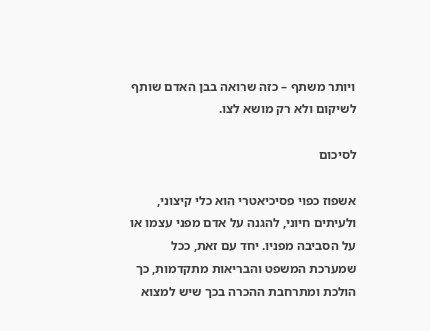ויותר משתף – כזה שרואה בבן האדם שותף לשיקום ולא רק מושא לצו.

לסיכום

אשפוז כפוי פסיכיאטרי הוא כלי קיצוני, ולעיתים חיוני, להגנה על אדם מפני עצמו או על הסביבה מפניו. יחד עם זאת, ככל שמערכת המשפט והבריאות מתקדמות, כך הולכת ומתרחבת ההכרה בכך שיש למצוא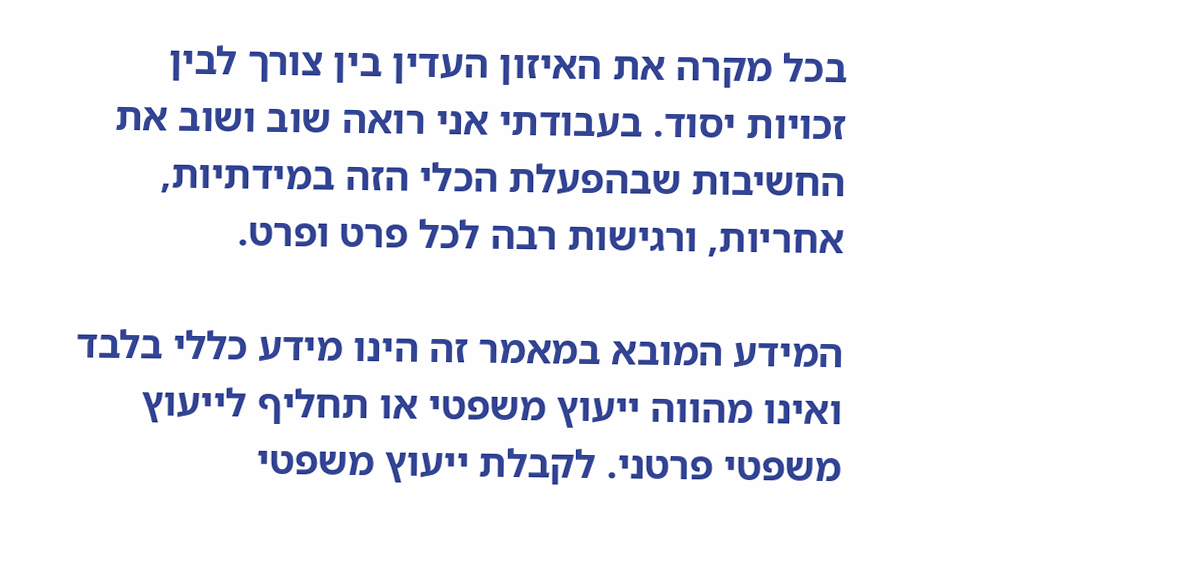בכל מקרה את האיזון העדין בין צורך לבין זכויות יסוד. בעבודתי אני רואה שוב ושוב את החשיבות שבהפעלת הכלי הזה במידתיות, אחריות, ורגישות רבה לכל פרט ופרט.

המידע המובא במאמר זה הינו מידע כללי בלבד ואינו מהווה ייעוץ משפטי או תחליף לייעוץ משפטי פרטני. לקבלת ייעוץ משפטי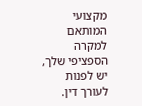מקצועי המותאם למקרה הספציפי שלך, יש לפנות לעורך דין.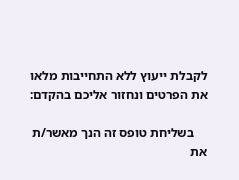לקבלת ייעוץ ללא התחייבות מלאו את הפרטים ונחזור אליכם בהקדם:

    בשליחת טופס זה הנך מאשר/ת את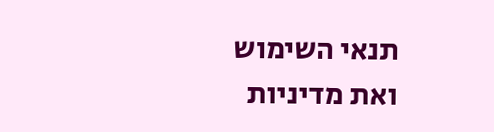תנאי השימוש ואת מדיניות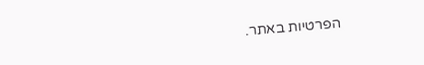הפרטיות באתר.